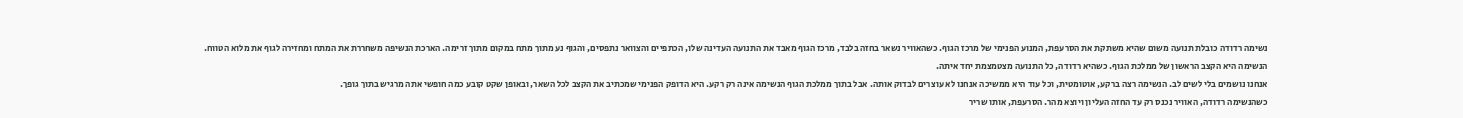נשימה רדודה כובלת תנועה משום שהיא משתקת את הסרעפת, המנוע הפנימי של מרכז הגוף. כשהאוויר נשאר בחזה בלבד, מרכז הגוף מאבד את התנועה העדינה שלו, הכתפיים והצוואר נתפסים, והגוף נע מתוך מתח במקום מתוך זרימה. הארכת הנשיפה משחררת את המתח ומחזירה לגוף את מלוא הטווח.
הנשימה היא הקצב הראשון של ממלכת הגוף. כשהיא רדודה, כל התנועה מצטמצמת יחד איתה.
אנחנו נושמים בלי לשים לב. הנשימה רצה ברקע, אוטומטית, וכל עוד היא ממשיכה אנחנו לא עוצרים לבדוק אותה. אבל בתוך ממלכת הגוף הנשימה אינה רק רקע. היא הדופק הפנימי שמכתיב את הקצב לכל השאר, ובאופן שקט קובע כמה חופשי אתה מרגיש בתוך גופך.
כשהנשימה רדודה, האוויר נכנס רק עד החזה העליון ויוצא מהר. הסרעפת, אותו שריר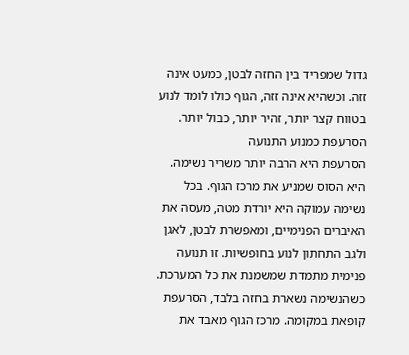גדול שמפריד בין החזה לבטן, כמעט אינה זזה. וכשהיא אינה זזה, הגוף כולו לומד לנוע בטווח קצר יותר, זהיר יותר, כבול יותר.
הסרעפת כמנוע התנועה
הסרעפת היא הרבה יותר משריר נשימה. היא הסוס שמניע את מרכז הגוף. בכל נשימה עמוקה היא יורדת מטה, מעסה את האיברים הפנימיים, ומאפשרת לבטן, לאגן ולגב התחתון לנוע בחופשיות. זו תנועה פנימית מתמדת שמשמנת את כל המערכת.
כשהנשימה נשארת בחזה בלבד, הסרעפת קופאת במקומה. מרכז הגוף מאבד את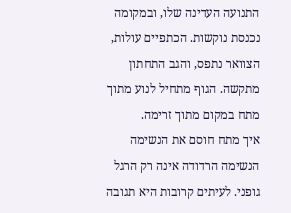התנועה העדינה שלו, ובמקומה נכנסת נוקשות. הכתפיים עולות, הצוואר נתפס, והגב התחתון מתקשה. הגוף מתחיל לנוע מתוך מתח במקום מתוך זרימה.
איך מתח חוסם את הנשימה
הנשימה הרדודה אינה רק הרגל גופני. לעיתים קרובות היא תגובה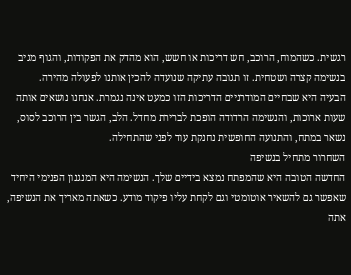רגשית. כשהמוח, הרוכב, חש דריכות או חשש, הוא מהדק את הפקודות, והגוף מגיב בנשימה קצרה ושטחית. זו תגובה עתיקה שנועדה להכין אותנו לפעולה מהירה.
הבעיה היא שבחיים המודרניים הדריכות הזו כמעט אינה נגמרת. אנחנו נושאים אותה שעות ארוכות, והנשימה הרדודה הופכת לברירת מחדל. הלב, הגשר בין הרוכב לסוס, נשאר במתח, והתנועה החופשית נחנקת עוד לפני שהתחילה.
השחרור מתחיל בנשיפה
החדשה הטובה היא שהמפתח נמצא בידיים שלך. הנשימה היא המנגנון הפנימי היחיד שאפשר גם להשאיר אוטומטי וגם לקחת עליו פיקוד מודע. כשאתה מאריך את הנשיפה, אתה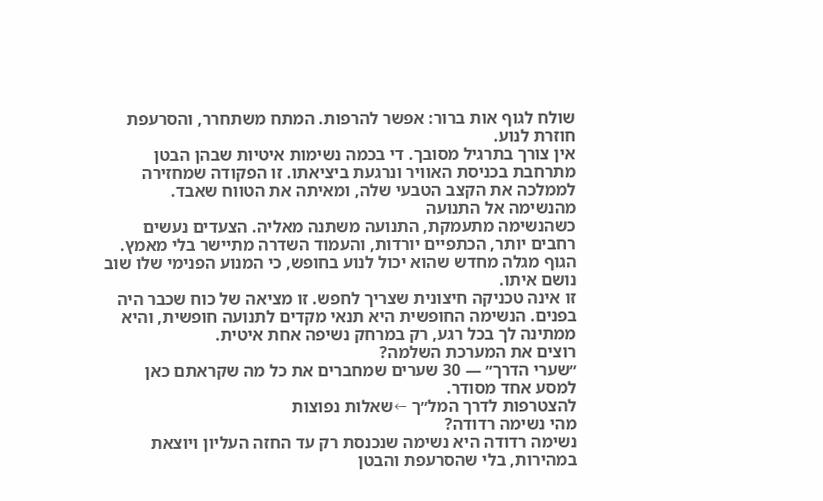שולח לגוף אות ברור: אפשר להרפות. המתח משתחרר, והסרעפת חוזרת לנוע.
אין צורך בתרגיל מסובך. די בכמה נשימות איטיות שבהן הבטן מתרחבת בכניסת האוויר ונרגעת ביציאתו. זו הפקודה שמחזירה לממלכה את הקצב הטבעי שלה, ומאיתה את הטווח שאבד.
מהנשימה אל התנועה
כשהנשימה מתעמקת, התנועה משתנה מאליה. הצעדים נעשים רחבים יותר, הכתפיים יורדות, והעמוד השדרה מתיישר בלי מאמץ. הגוף מגלה מחדש שהוא יכול לנוע בחופש, כי המנוע הפנימי שלו שוב נושם איתו.
זו אינה טכניקה חיצונית שצריך לחפש. זו מציאה של כוח שכבר היה בפנים. הנשימה החופשית היא תנאי מקדים לתנועה חופשית, והיא ממתינה לך בכל רגע, רק במרחק נשיפה אחת איטית.
רוצים את המערכת השלמה?
״שערי הדרך״ — 30 שערים שמחברים את כל מה שקראתם כאן למסע אחד מסודר.
להצטרפות לדרך המל״ך ←שאלות נפוצות
מהי נשימה רדודה?
נשימה רדודה היא נשימה שנכנסת רק עד החזה העליון ויוצאת במהירות, בלי שהסרעפת והבטן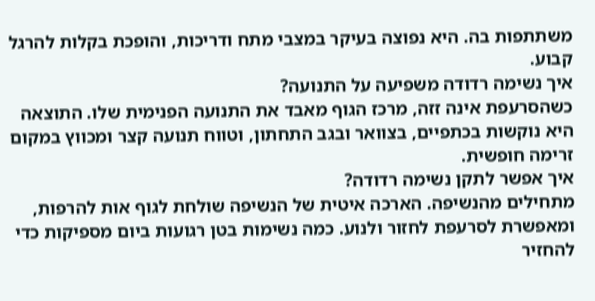משתתפות בה. היא נפוצה בעיקר במצבי מתח ודריכות, והופכת בקלות להרגל קבוע.
איך נשימה רדודה משפיעה על התנועה?
כשהסרעפת אינה זזה, מרכז הגוף מאבד את התנועה הפנימית שלו. התוצאה היא נוקשות בכתפיים, בצוואר ובגב התחתון, וטווח תנועה קצר ומכווץ במקום זרימה חופשית.
איך אפשר לתקן נשימה רדודה?
מתחילים מהנשיפה. הארכה איטית של הנשיפה שולחת לגוף אות להרפות, ומאפשרת לסרעפת לחזור ולנוע. כמה נשימות בטן רגועות ביום מספיקות כדי להחזיר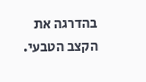בהדרגה את הקצב הטבעי.